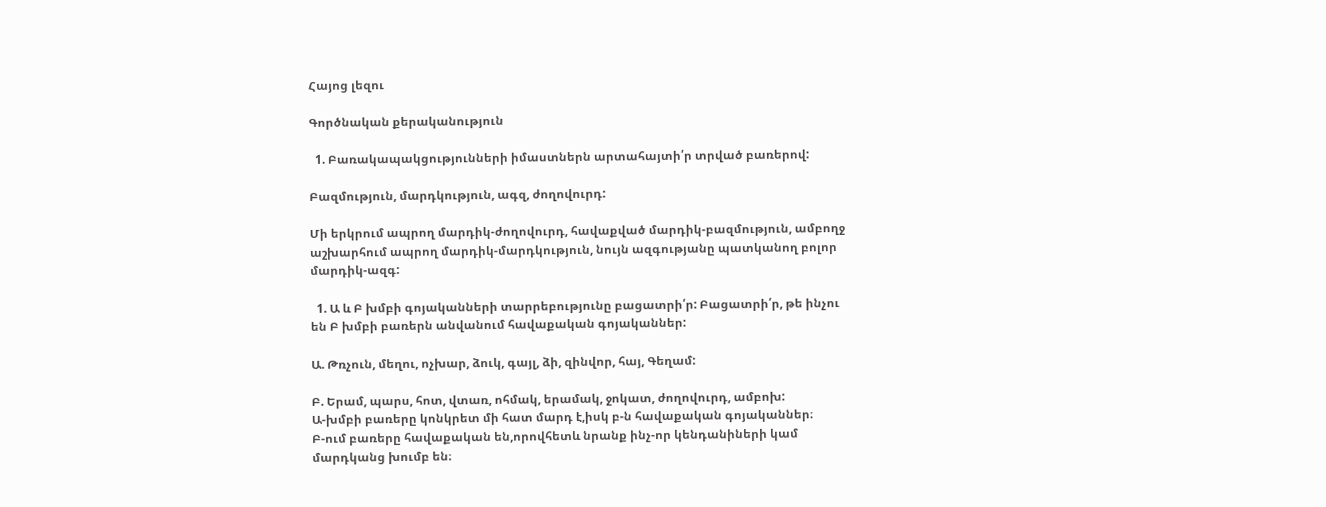Հայոց լեզու

Գործնական քերականություն

  1. Բառակապակցությունների իմաստներն արտահայտի՛ր տրված բառերով:

Բազմություն, մարդկություն, ագզ, ժողովուրդ:

Մի երկրում ապրող մարդիկ-ժողովուրդ, հավաքված մարդիկ-բազմություն, ամբողջ աշխարհում ապրող մարդիկ-մարդկություն, նույն ազգությանը պատկանող բոլոր մարդիկ-ազգ:

  1. Ա և Բ խմբի գոյականների տարրեբությունը բացատրի՛ր: Բացատրի՛ր, թե ինչու են Բ խմբի բառերն անվանում հավաքական գոյականներ:

Ա. Թռչուն, մեղու, ոչխար, ձուկ, գայլ, ձի, զինվոր, հայ, Գեղամ:

Բ. Երամ, պարս, հոտ, վտառ, ոհմակ, երամակ, ջոկատ, ժողովուրդ, ամբոխ:
Ա-խմբի բառերը կոնկրետ մի հատ մարդ է,իսկ բ-ն հավաքական գոյականներ։
Բ-ում բառերը հավաքական են,որովհետև նրանք ինչ-որ կենդանիների կամ մարդկանց խումբ են։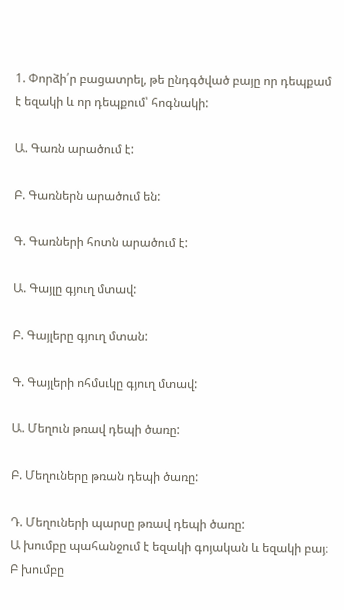1. Փորձի՛ր բացատրել, թե ընդգծված բայը որ դեպքամ է եզակի և որ դեպքում՝ հոգնակի:

Ա. Գառն արածում է:

Բ. Գառներն արածում են:

Գ. Գառների հոտն արածում է:

Ա. Գայլը գյուղ մտավ:

Բ. Գայլերը գյուղ մտան:

Գ. Գայլերի ոհմսւկը գյուղ մտավ:

Ա. Մեղուն թռավ դեպի ծառը:

Բ. Մեղուները թռան դեպի ծառը:

Դ. Մեղուների պարսը թռավ դեպի ծառը:
Ա խումբը պահանջում է եզակի գոյական և եզակի բայ։
Բ խումբը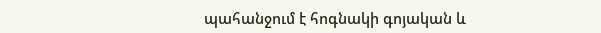պահանջում է հոգնակի գոյական և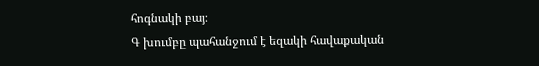հոգնակի բայ։
Գ խումբը պահանջում է եզակի հավաքական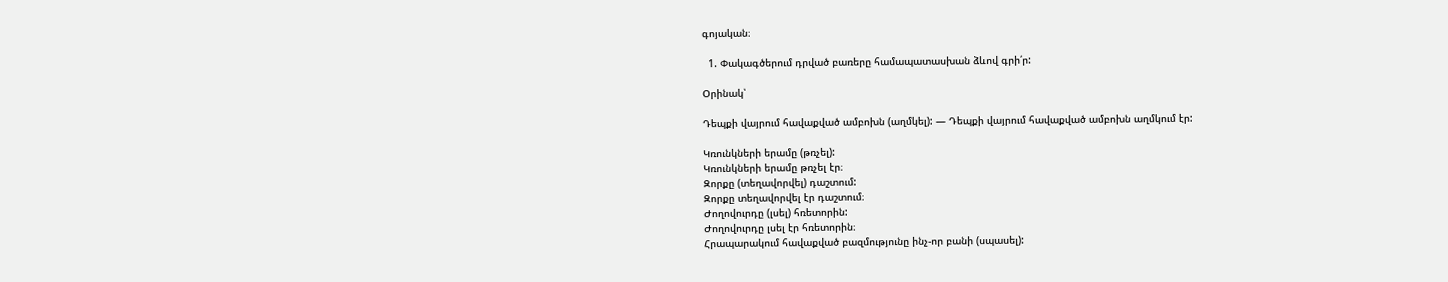գոյական։

  1. Փակագծերում դրված բառերը համապատասխան ձևով գրի՛ր:

Օրինակ՝

Դեպքի վայրում հավաքված ամբոխն (աղմկել): — Դեպքի վայրում հավաքված ամբոխն աղմկում էր:

Կռունկների երամը (թռչել):
Կռունկների երամը թռչել էր։
Զորքը (տեղավորվել) դաշտում:
Զորքը տեղավորվել էր դաշտում։
Ժողովուրդը (լսել) հռետորին:
Ժողովուրդը լսել էր հռետորին։
Հրապարակում հավաքված բազմությունը ինչ-որ բանի (սպասել):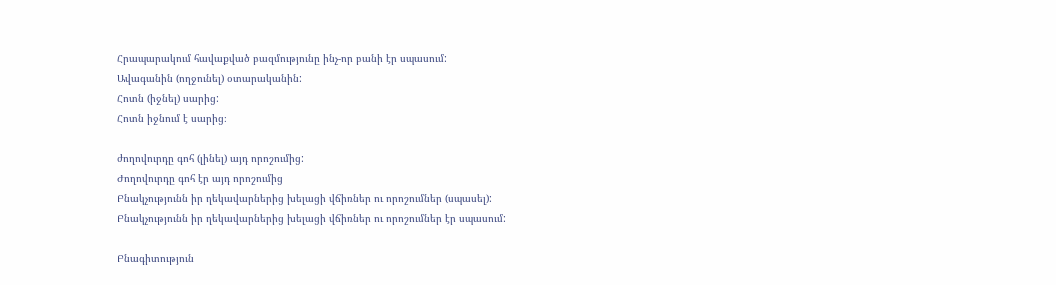Հրապարակում հավաքված բազմությունը ինչ-որ բանի էր սպասում:
Ավագանին (ողջունել) օտարականին:
Հոտն (իջնել) սարից:
Հոտն իջնում է սարից։

ժողովուրդը գոհ (լինել) այդ որոշումից:
Ժողովուրդը գոհ էր այդ որոշումից
Բնակչությունն իր ղեկավարներից խելացի վճիռներ ու որոշումներ (սպասել):
Բնակչությունն իր ղեկավարներից խելացի վճիռներ ու որոշումներ էր սպասում:

Բնագիտություն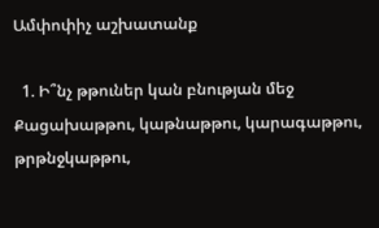Ամփոփիչ աշխատանք

  1. Ի՞նչ թթուներ կան բնության մեջ Քացախաթթու, կաթնաթթու, կարագաթթու, թրթնջկաթթու,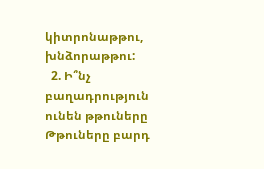կիտրոնաթթու, խնձորաթթու:
  2. Ի՞նչ բաղադրություն ունեն թթուները Թթուները բարդ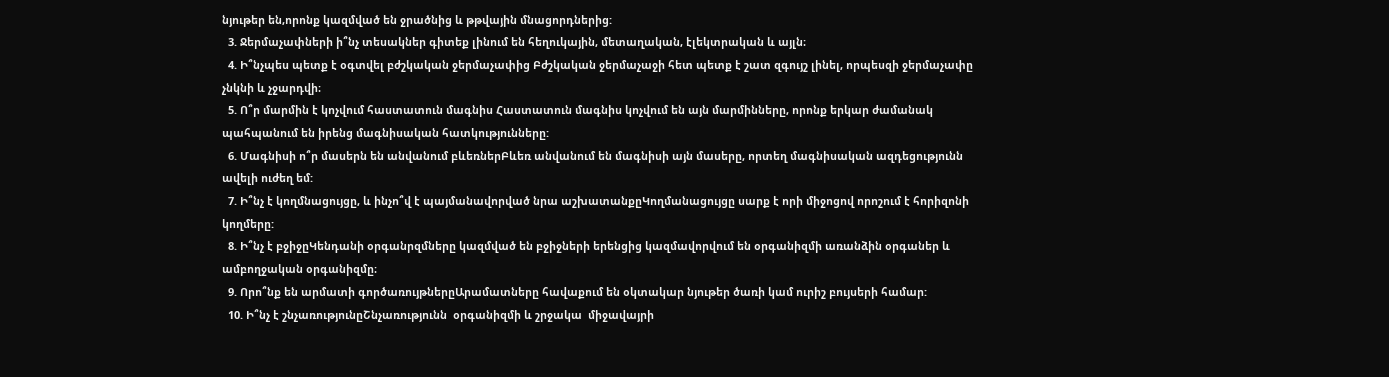նյութեր են,որոնք կազմված են ջրածնից և թթվային մնացորդներից:
  3. Ջերմաչափների ի՞նչ տեսակներ գիտեք լինում են հեղուկային, մետաղական, էլեկտրական և այլն։
  4. Ի՞նչպես պետք է օգտվել բժշկական ջերմաչափից Բժշկական ջերմաչաջի հետ պետք է շատ զգույշ լինել, որպեսզի ջերմաչափը չնկնի և չջարդվի։
  5. Ո՞ր մարմին է կոչվում հաստատուն մագնիս Հաստատուն մագնիս կոչվում են այն մարմինները, որոնք երկար ժամանակ պահպանում են իրենց մագնիսական հատկությունները:
  6. Մագնիսի ո՞ր մասերն են անվանում բևեռներԲևեռ անվանում են մագնիսի այն մասերը, որտեղ մագնիսական ազդեցությունն ավելի ուժեղ եմ:
  7. Ի՞նչ է կողմնացույցը, և ինչո՞վ է պայմանավորված նրա աշխատանքըԿողմանացույցը սարք է որի միջոցով որոշում է հորիզոնի կողմերը:
  8. Ի՞նչ է բջիջըԿենդանի օրգանրզմները կազմված են բջիջների երենցից կազմավորվում են օրգանիզմի առանձին օրգաներ և ամբողջական օրգանիզմը։
  9. Որո՞նք են արմատի գործառույթներըԱրամատները հավաքում են օկտակար նյութեր ծառի կամ ուրիշ բույսերի համար:
  10. Ի՞նչ է շնչառությունըՇնչառությունն  օրգանիզմի և շրջակա  միջավայրի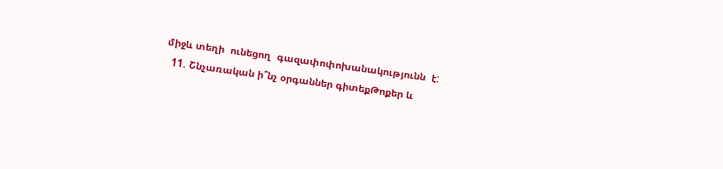միջև տեղի  ունեցող  գազափոփոխանակությունն  է:
  11. Շնչառական ի՞նչ օրգաններ գիտեքԹոքեր և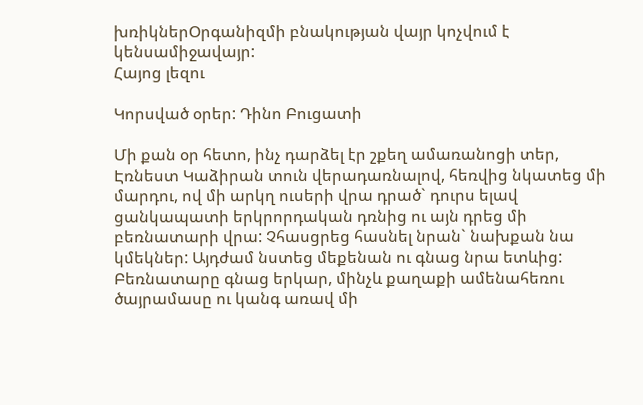խռիկներՕրգանիզմի բնակության վայր կոչվում է կենսամիջավայր:
Հայոց լեզու

Կորսված օրեր: Դինո Բուցատի

Մի քան օր հետո, ինչ դարձել էր շքեղ ամառանոցի տեր, Էռնեստ Կաձիրան տուն վերադառնալով, հեռվից նկատեց մի մարդու, ով մի արկղ ուսերի վրա դրած` դուրս ելավ ցանկապատի երկրորդական դռնից ու այն դրեց մի բեռնատարի վրա: Չհասցրեց հասնել նրան` նախքան նա կմեկներ: Այդժամ նստեց մեքենան ու գնաց նրա ետևից: Բեռնատարը գնաց երկար, մինչև քաղաքի ամենահեռու ծայրամասը ու կանգ առավ մի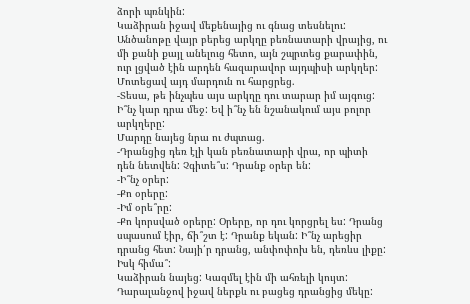ձորի պռնկին:
Կաձիրան իջավ մեքենայից ու գնաց տեսնելու: Անծանոթը վայր բերեց արկղը բեռնատարի վրայից, ու մի քանի քայլ անելուց հետո, այն շպրտեց քարափին, ուր լցված էին արդեն հազարավոր այդպիսի արկղեր:
Մոտեցավ այդ մարդուն ու հարցրեց.
-Տեսա, թե ինչպես այս արկղը դու տարար իմ այգուց: Ի՞նչ կար դրա մեջ: Եվ ի՞նչ են նշանակում այս բոլոր արկղերը:
Մարդը նայեց նրա ու ժպտաց.
-Դրանցից դեռ էլի կան բեռնատարի վրա, որ պիտի դեն նետվեն: Չգիտե՞ս: Դրանք օրեր են:
-Ի՞նչ օրեր:
-Քո օրերը:
-Իմ օրե՞րը:
-Քո կորսված օրերը: Օրերը, որ դու կորցրել ես: Դրանց սպասում էիր, ճի՞շտ է: Դրանք եկան: Ի՞նչ արեցիր դրանց հետ: Նայի՛ր դրանց, անփոփոխ են, դեռևս լիքը: Իսկ հիմա՞:
Կաձիրան նայեց: Կազմել էին մի ահռելի կույտ: Դարալանջով իջավ ներքև ու բացեց դրանցից մեկը: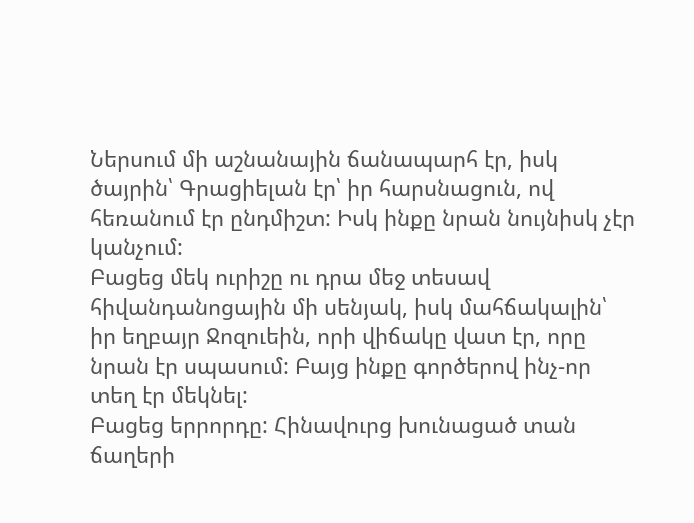Ներսում մի աշնանային ճանապարհ էր, իսկ ծայրին՝ Գրացիելան էր՝ իր հարսնացուն, ով հեռանում էր ընդմիշտ: Իսկ ինքը նրան նույնիսկ չէր կանչում:
Բացեց մեկ ուրիշը ու դրա մեջ տեսավ հիվանդանոցային մի սենյակ, իսկ մահճակալին՝ իր եղբայր Ջոզուեին, որի վիճակը վատ էր, որը նրան էր սպասում: Բայց ինքը գործերով ինչ-որ տեղ էր մեկնել:
Բացեց երրորդը: Հինավուրց խունացած տան ճաղերի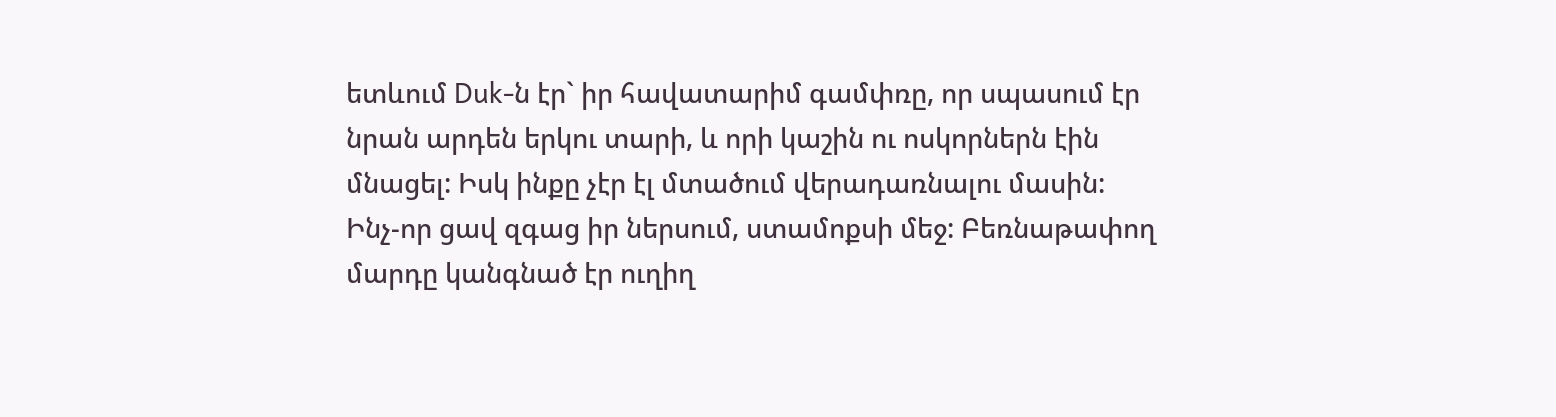ետևում Duk-ն էր` իր հավատարիմ գամփռը, որ սպասում էր նրան արդեն երկու տարի, և որի կաշին ու ոսկորներն էին մնացել: Իսկ ինքը չէր էլ մտածում վերադառնալու մասին:
Ինչ-որ ցավ զգաց իր ներսում, ստամոքսի մեջ: Բեռնաթափող մարդը կանգնած էր ուղիղ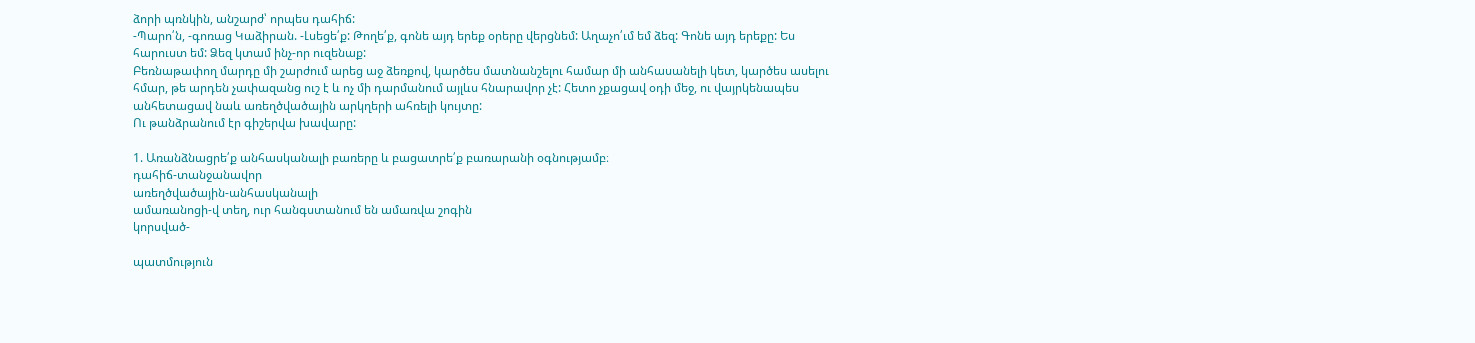ձորի պռնկին, անշարժ՝ որպես դահիճ:
-Պարո՛ն, -գոռաց Կաձիրան. -Լսեցե՛ք: Թողե՛ք, գոնե այդ երեք օրերը վերցնեմ: Աղաչո՛ւմ եմ ձեզ: Գոնե այդ երեքը: Ես հարուստ եմ: Ձեզ կտամ ինչ-որ ուզենաք:
Բեռնաթափող մարդը մի շարժում արեց աջ ձեռքով, կարծես մատնանշելու համար մի անհասանելի կետ, կարծես ասելու հմար, թե արդեն չափազանց ուշ է և ոչ մի դարմանում այլևս հնարավոր չէ: Հետո չքացավ օդի մեջ, ու վայրկենապես անհետացավ նաև առեղծվածային արկղերի ահռելի կույտը:
Ու թանձրանում էր գիշերվա խավարը:

1. Առանձնացրե՛ք անհասկանալի բառերը և բացատրե՛ք բառարանի օգնությամբ։
դահիճ-տանջանավոր
առեղծվածային-անհասկանալի
ամառանոցի-վ տեղ, ուր հանգստանում են ամառվա շոգին
կորսված-

պատմություն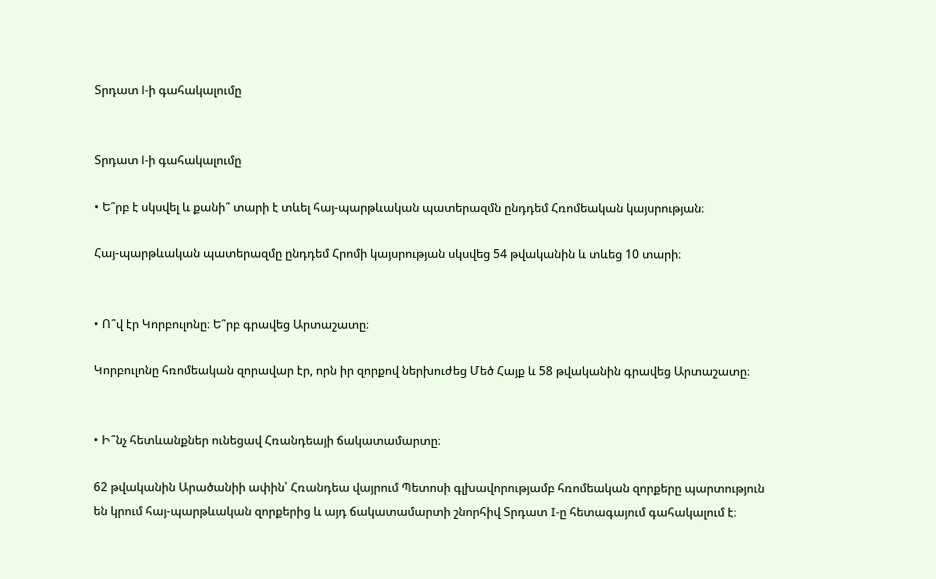Տրդատ l-ի գահակալումը


Տրդատ l-ի գահակալումը

• Ե՞րբ է սկսվել և քանի՞ տարի է տևել հայ-պարթևական պատերազմն ընդդեմ Հռոմեական կայսրության։

Հայ-պարթևական պատերազմը ընդդեմ Հրոմի կայսրության սկսվեց 54 թվականին և տևեց 10 տարի։


• Ո՞վ էր Կորբուլոնը։ Ե՞րբ գրավեց Արտաշատը։

Կորբուլոնը հռոմեական զորավար էր, որն իր զորքով ներխուժեց Մեծ Հայք և 58 թվականին գրավեց Արտաշատը։


• Ի՞նչ հետևանքներ ունեցավ Հռանդեայի ճակատամարտը։

62 թվականին Արածանիի ափին՝ Հռանդեա վայրում Պետոսի գլխավորությամբ հռոմեական զորքերը պարտություն են կրում հայ-պարթևական զորքերից և այդ ճակատամարտի շնորհիվ Տրդատ I-ը հետագայում գահակալում է։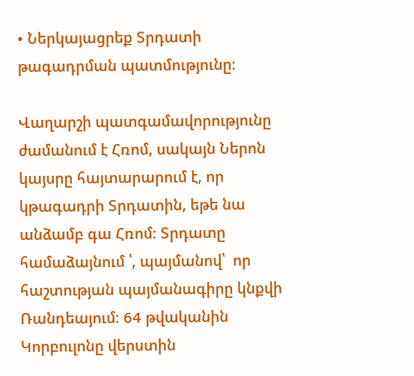• Ներկայացրեք Տրդատի թագադրման պատմությունը։

Վաղարշի պատգամավորությունը ժամանում է Հռոմ, սակայն Ներոն կայսրը հայտարարում է, որ կթագադրի Տրդատին, եթե նա անձամբ գա Հռոմ։ Տրդատը համաձայնում ՝, պայմանով՝  որ հաշտության պայմանագիրը կնքվի Ռանդեայում։ 64 թվականին Կորբուլոնը վերստին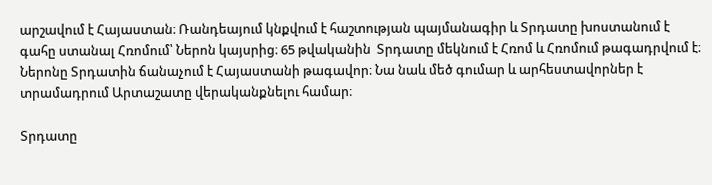արշավում է Հայաստան։ Ռանդեայում կնքվում է հաշտության պայմանագիր և Տրդատը խոստանում է գահը ստանալ Հռոմում՝ Ներոն կայսրից։ 65 թվականին  Տրդատը մեկնում է Հռոմ և Հռոմում թագադրվում է։ Ներոնը Տրդատին ճանաչում է Հայաստանի թագավոր։ Նա նաև մեծ գումար և արհեստավորներ է տրամադրում Արտաշատը վերականքնելու համար։

Տրդատը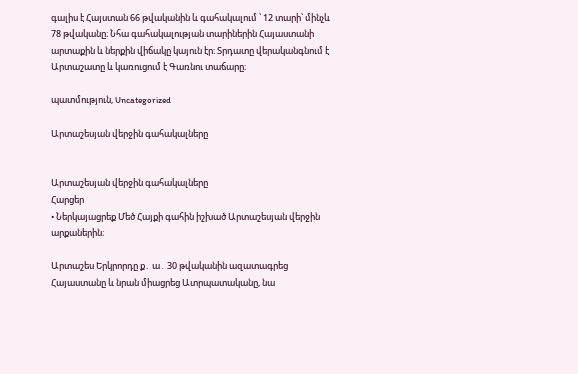գալիս է Հայստան 66 թվականին և գահակալում ՝ 12 տարի՝ մինչև 78 թվականը։ Նհա գահակալության տարիներին Հայաստանի արտաքին և ներքին վիճակը կայուն էր։ Տրդատը վերականգնում է Արտաշատը և կառուցում է Գառնու տաճարը։

պատմություն, Uncategorized

Արտաշեսյան վերջին գահակալները


Արտաշեսյան վերջին գահակալները
Հարցեր
• Ներկայացրեք Մեծ Հայքի գահին իշխած Արտաշեսյան վերջին արքաներին։

Արտաշես Երկրորդը ք․ ա․ 30 թվականին ազատագրեց Հայաստանը և նրան միացրեց Ատրպատականը, նա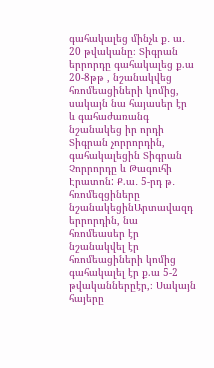գահակալեց մինչև ք․ ա․ 20 թվականը։ Տիգրան երրորդը գահակալեց ք.ա 20-8թթ , նշանակվեց հռոմեացիների կոմից, սակայն նա հայասեր էր  և գահաժառանգ նշանակեց իր որդի Տիգրան չորրորդին, գահակալեցին Տիգրան Չորրորդը և Թագուհի Էրատոն: Ք.ա․ 5-րդ թ․ հռոմեզցիները նշանակեցինԱրտավազդ երրորդին, նա հռոմեասեր էր նշանակվել էր հռոմեացիների կոմից գահակալել էր ք.ա 5-2 թվականներըէր,։ Սակայն հայերը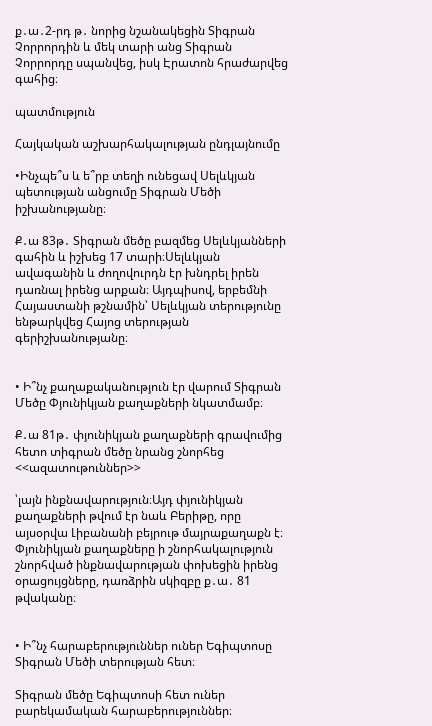ք․ա․2-րդ թ․ նորից նշանակեցին Տիգրան Չորրորդին և մեկ տարի անց Տիգրան Չորրորդը սպանվեց, իսկ Էրատոն հրաժարվեց գահից։

պատմություն

Հայկական աշխարհակալության ընդլայնումը

•Ինչպե՞ս և ե՞րբ տեղի ունեցավ Սելևկյան պետության անցումը Տիգրան Մեծի իշխանությանը։

Ք․ա 83թ․ Տիգրան մեծը բազմեց Սելևկյանների գահին և իշխեց 17 տարի։Սելևկյան ավագանին և ժողովուրդն էր խնդրել իրեն դառնալ իրենց արքան։ Այդպիսով, երբեմնի Հայաստանի թշնամին՝ Սելևկյան տերությունը ենթարկվեց Հայոց տերության գերիշխանությանը։


• Ի՞նչ քաղաքականություն էր վարում Տիգրան Մեծը Փյունիկյան քաղաքների նկատմամբ։

Ք․ա 81թ․ փյունիկյան քաղաքների գրավումից հետո տիգրան մեծը նրանց շնորհեց <<ազատութուններ>>

՝լայն ինքնավարություն։Այդ փյունիկյան քաղաքների թվում էր նաև Բերիթը, որը այսօրվա Լիբանանի բեյրութ մայրաքաղաքն է։ Փյունիկյան քաղաքները ի շնորհակալություն շնորհված ինքնավարության փոխեցին իրենց օրացույցները, դառձրին սկիզբը ք․ա․ 81 թվականը։


• Ի՞նչ հարաբերություններ ուներ Եգիպտոսը Տիգրան Մեծի տերության հետ։

Տիգրան մեծը Եգիպտոսի հետ ուներ բարեկամական հարաբերություններ։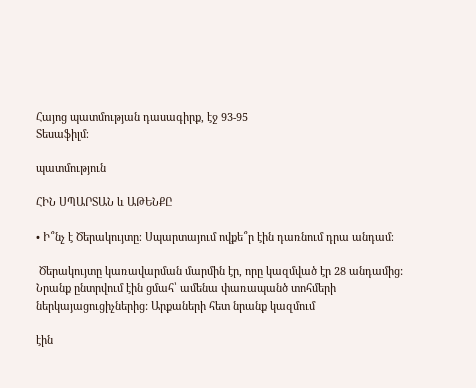Հայոց պատմության դասագիրք, էջ 93-95
Տեսաֆիլմ։

պատմություն

ՀԻՆ ՍՊԱՐՏԱՆ և ԱԹԵՆՔԸ

• Ի՞նչ է Ծերակույտը։ Սպարտայում ովքե՞ր էին դառնում դրա անդամ։

 Ծերակույտը կառավարման մարմին էր, որը կազմված էր 28 անդամից: Նրանք ընտրվում էին ցմահ՝ ամենա փառապանծ տոհմերի ներկայացուցիչներից: Արքաների հետ նրանք կազմում

էին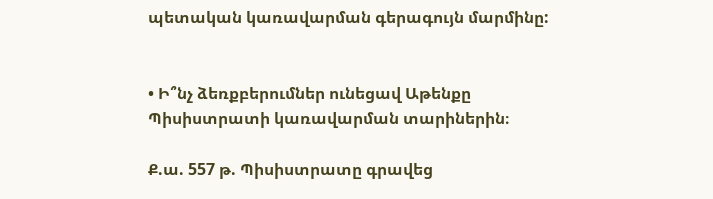պետական կառավարման գերագույն մարմինը:


• Ի՞նչ ձեռքբերումներ ունեցավ Աթենքը Պիսիստրատի կառավարման տարիներին։

Ք.ա. 557 թ. Պիսիստրատը գրավեց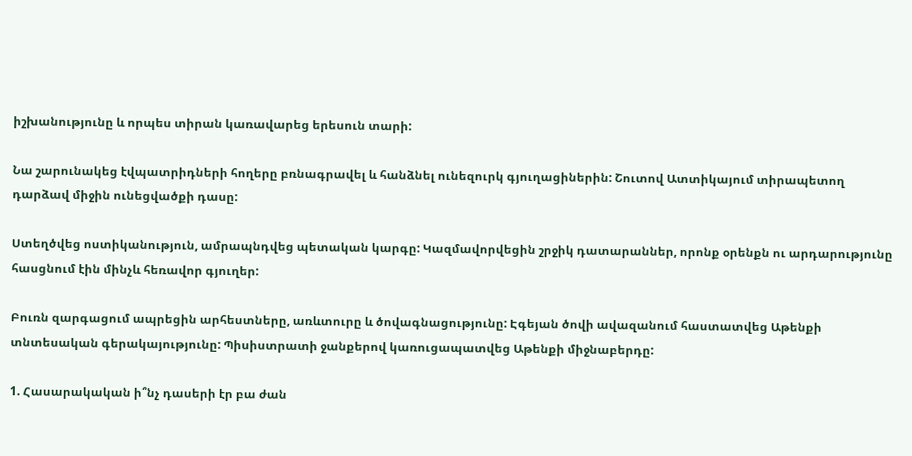իշխանությունը և որպես տիրան կառավարեց երեսուն տարի:

Նա շարունակեց էվպատրիդների հողերը բռնագրավել և հանձնել ունեզուրկ գյուղացիներին: Շուտով Ատտիկայում տիրապետող դարձավ միջին ունեցվածքի դասը:

Ստեղծվեց ոստիկանություն, ամրապնդվեց պետական կարգը: Կազմավորվեցին շրջիկ դատարաններ, որոնք օրենքն ու արդարությունը հասցնում էին մինչև հեռավոր գյուղեր:

Բուռն զարգացում ապրեցին արհեստները, առևտուրը և ծովագնացությունը: Էգեյան ծովի ավազանում հաստատվեց Աթենքի տնտեսական գերակայությունը: Պիսիստրատի ջանքերով կառուցապատվեց Աթենքի միջնաբերդը:

1. Հասարակական ի՞նչ դասերի էր բա ժան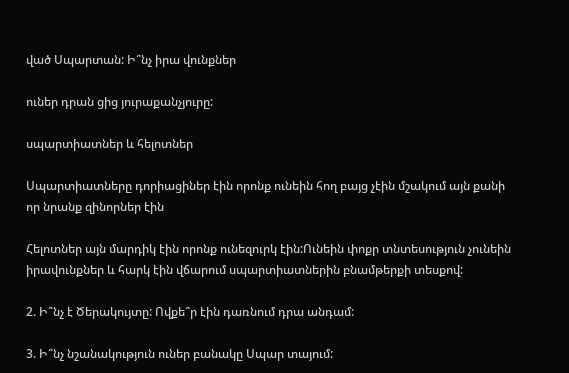ված Սպարտան: Ի՞նչ իրա վունքներ

ուներ դրան ցից յուրաքանչյուրը:

սպարտիատներ և հելոտներ

Սպարտիատները դորիացիներ էին որոնք ունեին հող բայց չէին մշակում այն քանի որ նրանք զինորներ էին

Հելոտներ այն մարդիկ էին որոնք ունեզուրկ էին:Ունեին փոքր տնտեսություն չունեին իրավունքներ և հարկ էին վճարում սպարտիատներին բնամթերքի տեսքով:

2. Ի՞նչ է Ծերակույտը: Ովքե՞ր էին դառնում դրա անդամ:

3. Ի՞նչ նշանակություն ուներ բանակը Սպար տայում: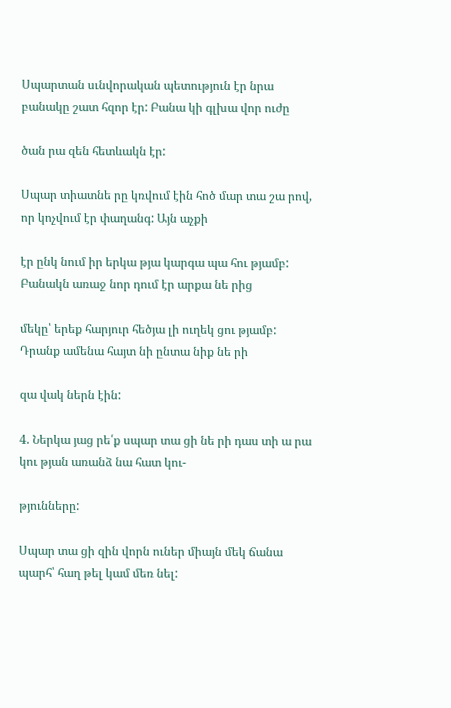Սպարտան սւնվորական պետություն էր նրա բանակը շատ հզոր էր: Բանա կի գլխա վոր ուժը

ծան րա զեն հետևակն էր:

Սպար տիատնե րը կռվում էին հոծ մար տա շա րով, որ կոչվում էր փաղանգ: Այն աչքի

էր ընկ նում իր երկա թյա կարգա պա հու թյամբ: Բանակն առաջ նոր դում էր արքա նե րից

մեկը՝ երեք հարյուր հեծյա լի ուղեկ ցու թյամբ: Դրանք ամենա հայտ նի ընտա նիք նե րի

զա վակ ներն էին:

4. Ներկա յաց րե՛ք սպար տա ցի նե րի դաս տի ա րա կու թյան առանձ նա հատ կու-

թյունները:

Սպար տա ցի զին վորն ուներ միայն մեկ ճանա պարհ՝ հաղ թել կամ մեռ նել: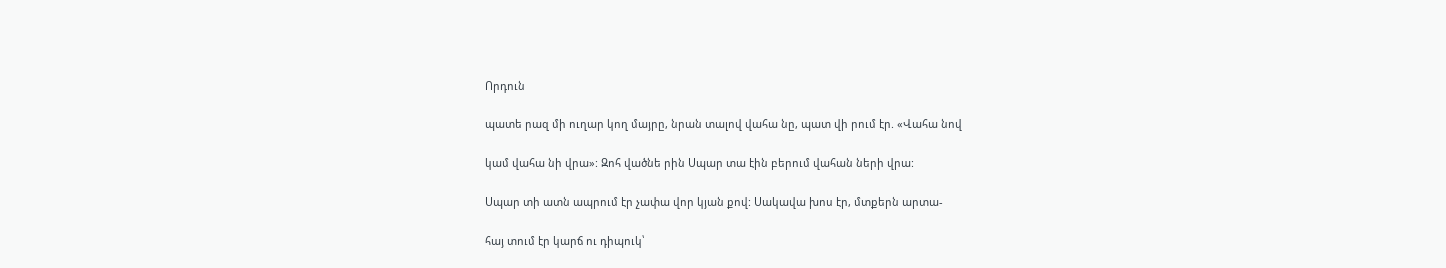Որդուն

պատե րազ մի ուղար կող մայրը, նրան տալով վահա նը, պատ վի րում էր. «Վահա նով

կամ վահա նի վրա»: Զոհ վածնե րին Սպար տա էին բերում վահան ների վրա:

Սպար տի ատն ապրում էր չափա վոր կյան քով: Սակավա խոս էր, մտքերն արտա-

հայ տում էր կարճ ու դիպուկ՝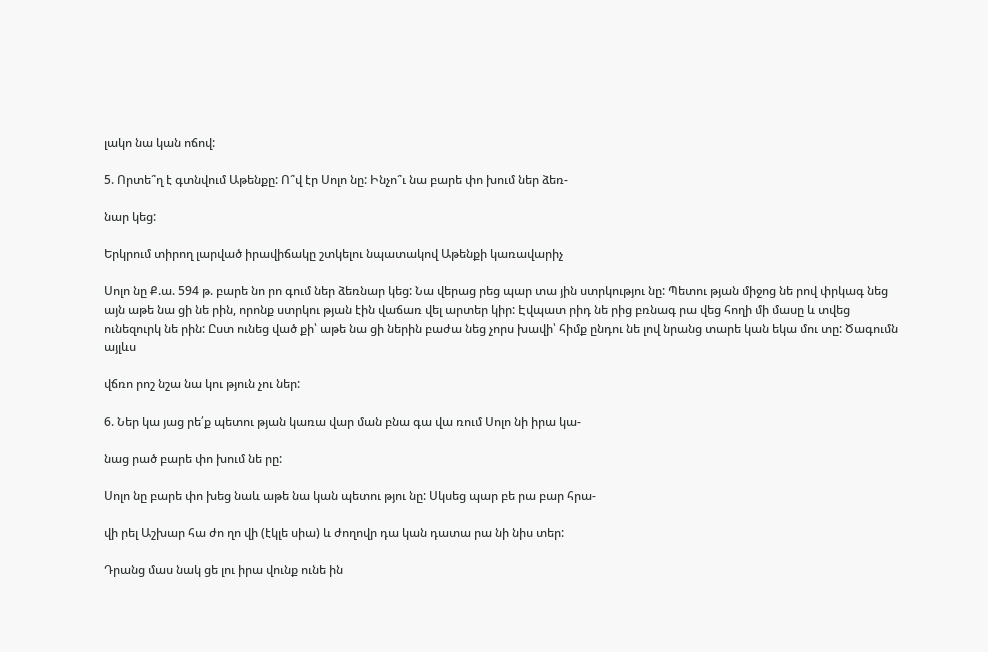լակո նա կան ոճով:

5. Որտե՞ղ է գտնվում Աթենքը: Ո՞վ էր Սոլո նը: Ինչո՞ւ նա բարե փո խում ներ ձեռ-

նար կեց:

Երկրում տիրող լարված իրավիճակը շտկելու նպատակով Աթենքի կառավարիչ

Սոլո նը Ք.ա. 594 թ. բարե նո րո գում ներ ձեռնար կեց: Նա վերաց րեց պար տա յին ստրկությու նը: Պետու թյան միջոց նե րով փրկագ նեց այն աթե նա ցի նե րին, որոնք ստրկու թյան էին վաճառ վել արտեր կիր: Էվպատ րիդ նե րից բռնագ րա վեց հողի մի մասը և տվեց ունեզուրկ նե րին: Ըստ ունեց ված քի՝ աթե նա ցի ներին բաժա նեց չորս խավի՝ հիմք ընդու նե լով նրանց տարե կան եկա մու տը: Ծագումն այլևս

վճռո րոշ նշա նա կու թյուն չու ներ:

6. Ներ կա յաց րե՛ք պետու թյան կառա վար ման բնա գա վա ռում Սոլո նի իրա կա-

նաց րած բարե փո խում նե րը:

Սոլո նը բարե փո խեց նաև աթե նա կան պետու թյու նը: Սկսեց պար բե րա բար հրա-

վի րել Աշխար հա ժո ղո վի (էկլե սիա) և ժողովր դա կան դատա րա նի նիս տեր:

Դրանց մաս նակ ցե լու իրա վունք ունե ին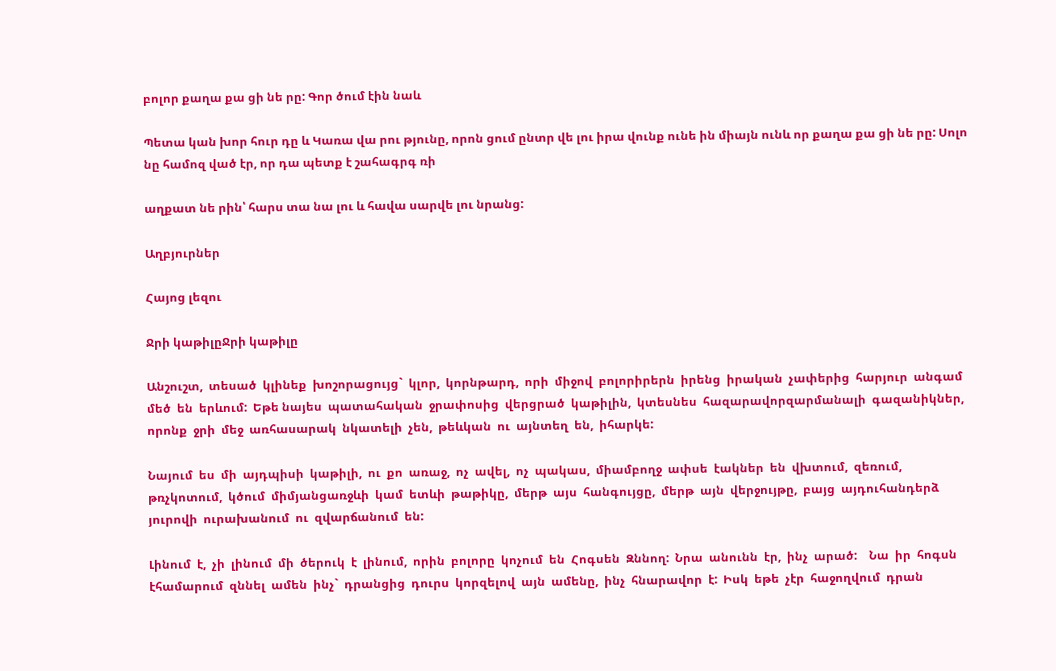բոլոր քաղա քա ցի նե րը: Գոր ծում էին նաև

Պետա կան խոր հուր դը և Կառա վա րու թյունը, որոն ցում ընտր վե լու իրա վունք ունե ին միայն ունև որ քաղա քա ցի նե րը: Սոլո նը համոզ ված էր, որ դա պետք է շահագրգ ռի

աղքատ նե րին՝ հարս տա նա լու և հավա սարվե լու նրանց:

Աղբյուրներ

Հայոց լեզու

Ջրի կաթիլըՋրի կաթիլը

Անշուշտ,  տեսած  կլինեք  խոշորացույց`  կլոր,  կորնթարդ,  որի  միջով  բոլորիրերն  իրենց  իրական  չափերից  հարյուր  անգամ  մեծ  են  երևում:  Եթե նայես  պատահական  ջրափոսից  վերցրած  կաթիլին,  կտեսնես  հազարավորզարմանալի  գազանիկներ,  որոնք  ջրի  մեջ  առհասարակ  նկատելի  չեն,  թեևկան  ու  այնտեղ  են,  իհարկե:

Նայում  ես  մի  այդպիսի  կաթիլի,  ու  քո  առաջ,  ոչ  ավել,  ոչ  պակաս,  միամբողջ  ափսե  էակներ  են  վխտում,  զեռում,  թռչկոտում,  կծում  միմյանցառջևի  կամ  ետևի  թաթիկը,  մերթ  այս  հանգույցը,  մերթ  այն  վերջույթը,  բայց  այդուհանդերձ  յուրովի  ուրախանում  ու  զվարճանում  են:

Լինում  է,  չի  լինում  մի  ծերուկ  է  լինում,  որին  բոլորը  կոչում  են  Հոգսեն  Զննող:  Նրա  անունն  էր,  ինչ  արած:    Նա  իր  հոգսն  էհամարում  զննել  ամեն  ինչ`  դրանցից  դուրս  կորզելով  այն  ամենը,  ինչ  հնարավոր  է:  Իսկ  եթե  չէր  հաջողվում  դրան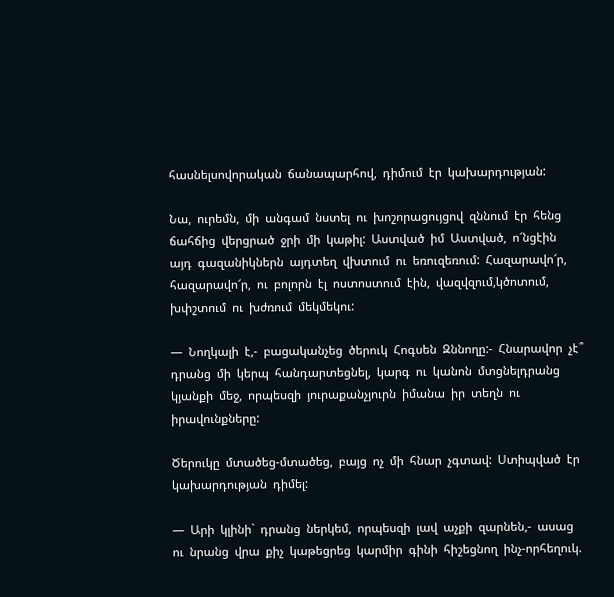հասնելսովորական  ճանապարհով,  դիմում  էր  կախարդության:

Նա,  ուրեմն,  մի  անգամ  նստել  ու  խոշորացույցով  զննում  էր  հենց  ճահճից  վերցրած  ջրի  մի  կաթիլ:  Աստված  իմ  Աստված,  ո՜նցէին  այդ  գազանիկներն  այդտեղ  վխտում  ու  եռուզեռում:  Հազարավո՜ր,  հազարավո՜ր,  ու  բոլորն  էլ  ոստոստում  էին,  վազվզում,կծոտում,  խփշտում  ու  խժռում  մեկմեկու:

—  Նողկալի  է,-  բացականչեց  ծերուկ  Հոգսեն  Զննողը:-  Հնարավոր  չէ՞  դրանց  մի  կերպ  հանդարտեցնել,  կարգ  ու  կանոն  մտցնելդրանց  կյանքի  մեջ,  որպեսզի  յուրաքանչյուրն  իմանա  իր  տեղն  ու  իրավունքները:

Ծերուկը  մտածեց-մտածեց,  բայց  ոչ  մի  հնար  չգտավ:  Ստիպված  էր  կախարդության  դիմել:

—  Արի  կլինի`  դրանց  ներկեմ,  որպեսզի  լավ  աչքի  զարնեն,-  ասաց  ու  նրանց  վրա  քիչ  կաթեցրեց  կարմիր  գինի  հիշեցնող  ինչ-որհեղուկ.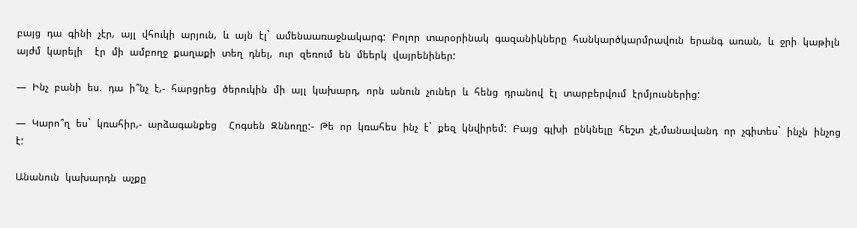բայց  դա  գինի  չէր,  այլ  վհուկի  արյուն,  և  այն  էլ`  ամենաառաջնակարգ:  Բոլոր  տարօրինակ  գազանիկները  հանկարծկարմրավուն  երանգ  առան,  և  ջրի  կաթիլն  այժմ  կարելի    էր  մի  ամբողջ  քաղաքի  տեղ  դնել,  ուր  զեռում  են  մեերկ  վայրենիներ:

—  Ինչ  բանի  ես.  դա  ի՞նչ  է,-  հարցրեց  ծերուկին  մի  այլ  կախարդ,  որն  անուն  չուներ  և  հենց  դրանով  էլ  տարբերվում  էրմյուսներից:

—  Կարո՞ղ  ես`  կռահիր,-  արձագանքեց    Հոգսեն  Զննողը:-  Թե  որ  կռահես  ինչ  է`  քեզ  կնվիրեմ:  Բայց  գլխի  ընկնելը  հեշտ  չէ,մանավանդ  որ  չգիտես`  ինչն  ինչոց  է:

Անանուն  կախարդն  աչքը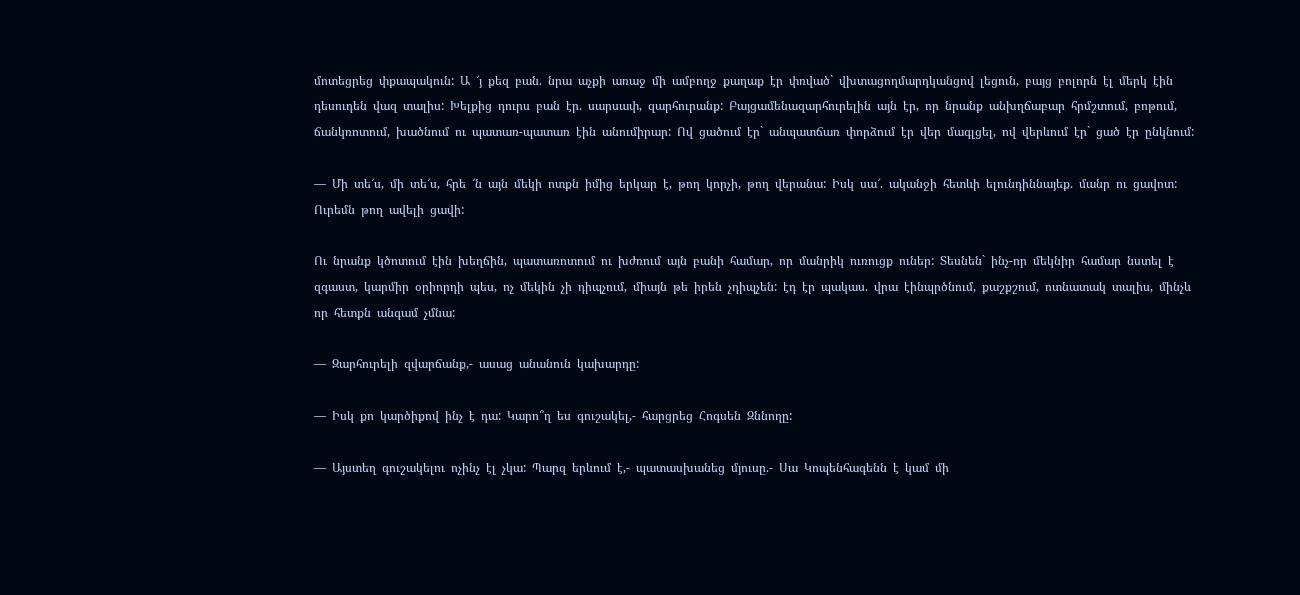մոտեցրեց  փքապակուն:  Ա  ՜յ  քեզ  բան.  նրա  աչքի  առաջ  մի  ամբողջ  քաղաք  էր  փռված`  վխտացողմարդկանցով  լեցուն,  բայց  բոլորն  էլ  մերկ  էին  դեսուդեն  վազ  տալիս:  Խելքից  դուրս  բան  էր.  սարսափ,  զարհուրանք:  Բայցամենազարհուրելին  այն  էր,  որ  նրանք  անխղճաբար  հրմշտում,  բոթում,  ճանկռոտում,  խածնում  ու  պատառ-պատառ  էին  անումիրար:  Ով  ցածում  էր`  անպատճառ  փորձում  էր  վեր  մագլցել,  ով  վերևում  էր`  ցած  էր  ընկնում:

—  Մի  տե՜ս,  մի  տե՜ս,  հրե  ՜ն  այն  մեկի  ոտքն  իմից  երկար  է,  թող  կորչի,  թող  վերանա:  Իսկ  սա՜.  ականջի  հետևի  ելունդիննայեք.  մանր  ու  ցավոտ:  Ուրեմն  թող  ավելի  ցավի:

Ու  նրանք  կծոտում  էին  խեղճին,  պատառոտում  ու  խժռում  այն  բանի  համար,  որ  մանրիկ  ուռուցք  ուներ:  Տեսնեն`  ինչ-որ  մեկնիր  համար  նստել  է  զգաստ,  կարմիր  օրիորդի  պես,  ոչ  մեկին  չի  դիպչում,  միայն  թե  իրեն  չդիպչեն:  էդ  էր  պակաս.  վրա  էինպրծնում,  քաշքշում,  ոտնատակ  տալիս,  մինչև  որ  հետքն  անգամ  չմնա:

—  Զարհուրելի  զվարճանք,-  ասաց  անանուն  կախարդը:

—  Իսկ  քո  կարծիքով  ինչ  է  դա:  Կարո՞ղ  ես  գուշակել,-  հարցրեց  Հոգսեն  Զննողը:

—  Այստեղ  գուշակելու  ոչինչ  էլ  չկա:  Պարզ  երևում  է,-  պատասխանեց  մյուսը.-  Սա  Կոպենհագենն  է  կամ  մի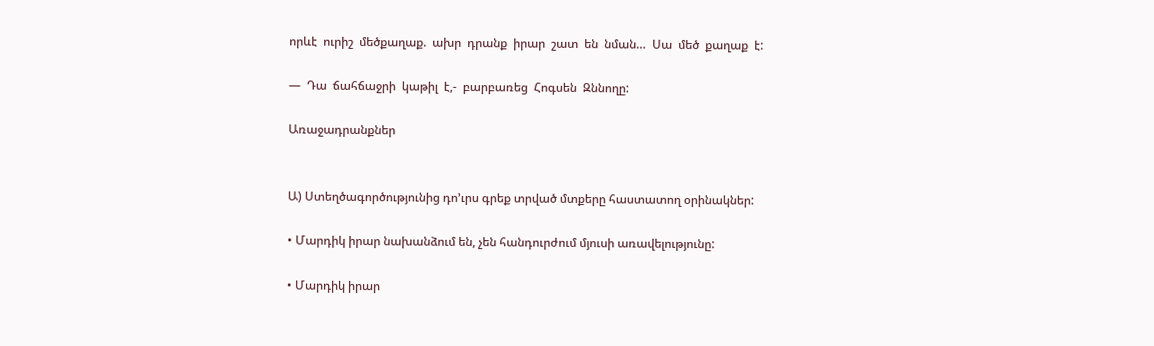որևէ  ուրիշ  մեծքաղաք.  ախր  դրանք  իրար  շատ  են  նման…  Սա  մեծ  քաղաք  է:

—  Դա  ճահճաջրի  կաթիլ  է,-  բարբառեց  Հոգսեն  Զննողը:

Առաջադրանքներ


Ա) Ստեղծագործությունից դո’ւրս գրեք տրված մտքերը հաստատող օրինակներ:

• Մարդիկ իրար նախանձում են, չեն հանդուրժում մյուսի առավելությունը:

• Մարդիկ իրար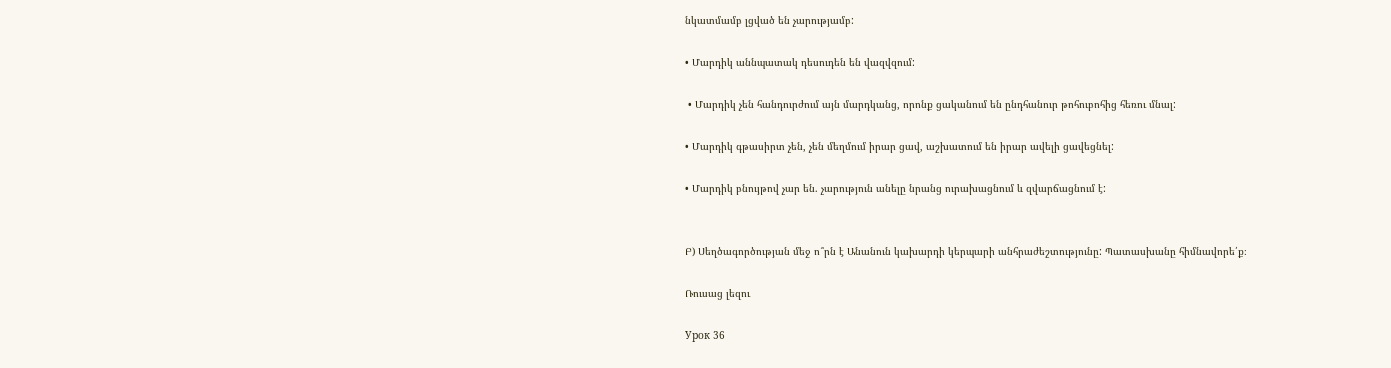նկատմամբ լցված են չարությամբ:

• Մարդիկ աննպատակ դեսուդեն են վազվզում:

 • Մարդիկ չեն հանդուրժում այն մարդկանց, որոնք ցականում են ընդհանուր թոհուբոհից հեռու մնալ:

• Մարդիկ գթասիրտ չեն, չեն մեղմում իրար ցավ, աշխատում են իրար ավելի ցավեցնել:

• Մարդիկ բնույթով չար են. չարություն անելը նրանց ուրախացնում և զվարճացնում է:


Բ) Սեղծագործության մեջ ո՞րն է Անանուն կախարդի կերպարի անհրաժեշտությունը: Պատասխանը հիմնավորե՛ք։

Ռուսաց լեզու

Урок 36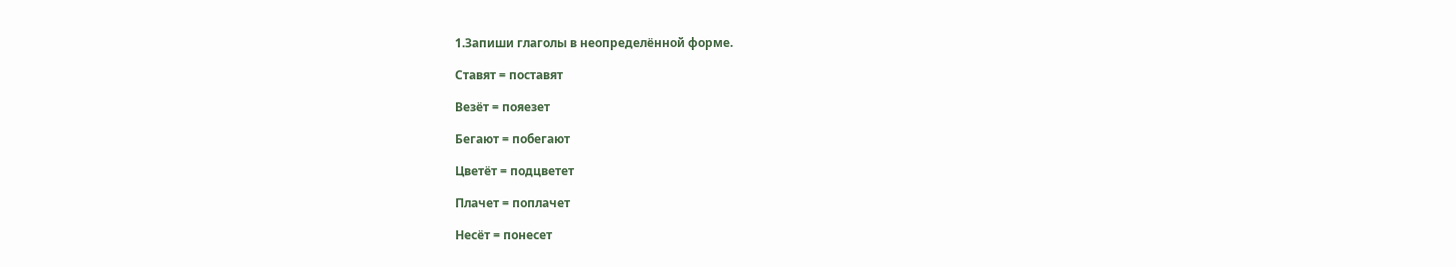1.Запиши глаголы в неопределённой форме.

Ставят = поставят

Везёт = пояезет

Бегают = побегают

Цветёт = подцветет

Плачет = поплачет

Несёт = понесет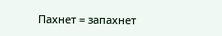Пахнет = запахнет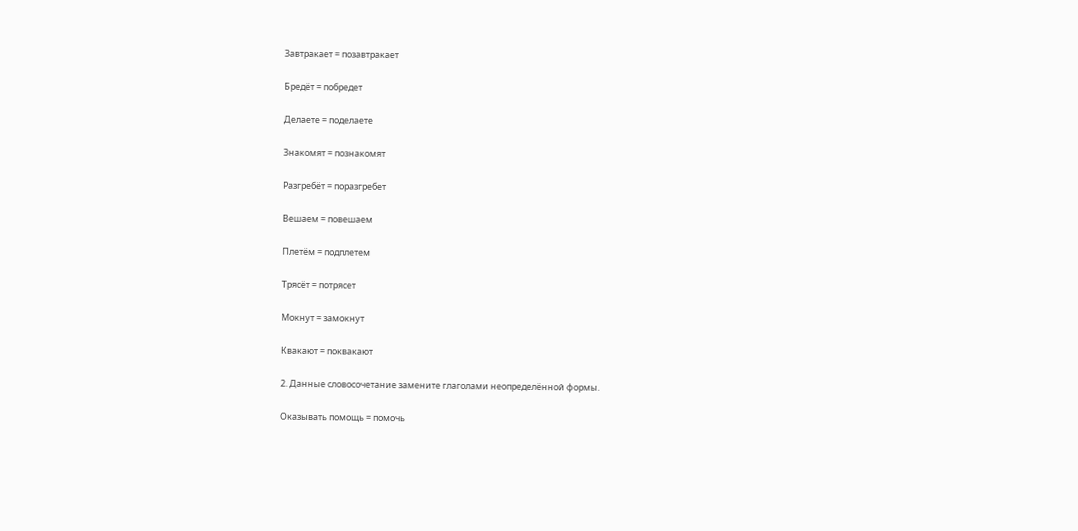Завтракает = позавтракает

Бредёт = побредет

Делаете = поделаете

Знакомят = познакомят

Разгребёт = поразгребет

Вешаем = повешаем

Плетём = подплетем

Трясёт = потрясет

Мокнут = замокнут

Квакают = поквакают

2. Данные словосочетание замените глаголами неопределённой формы.

Оказывать помощь = помочь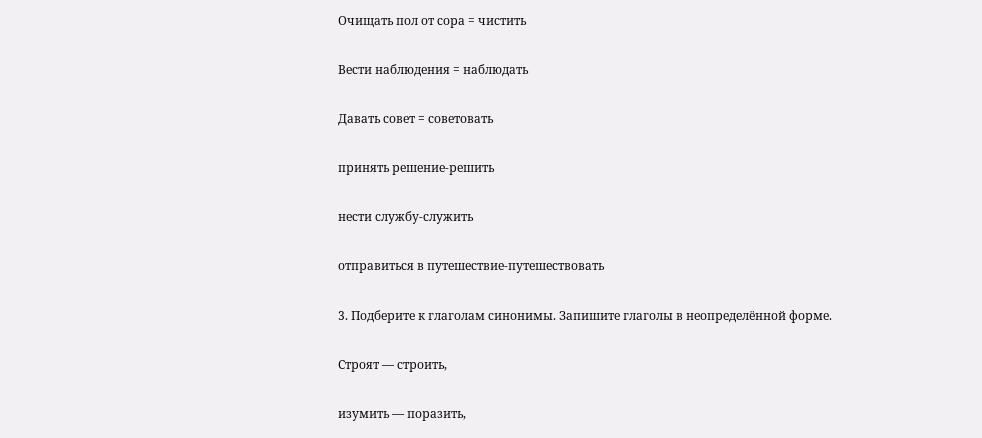Очищать пол от сора = чистить

Вести наблюдения = наблюдать

Давать совет = советовать

принять решение-решить

нести службу-служить

отправиться в путешествие-путешествовать

3. Подберите к глаголам синонимы. Запишите глаголы в неопределённой форме.

Строят — строить,

изумить — поразить,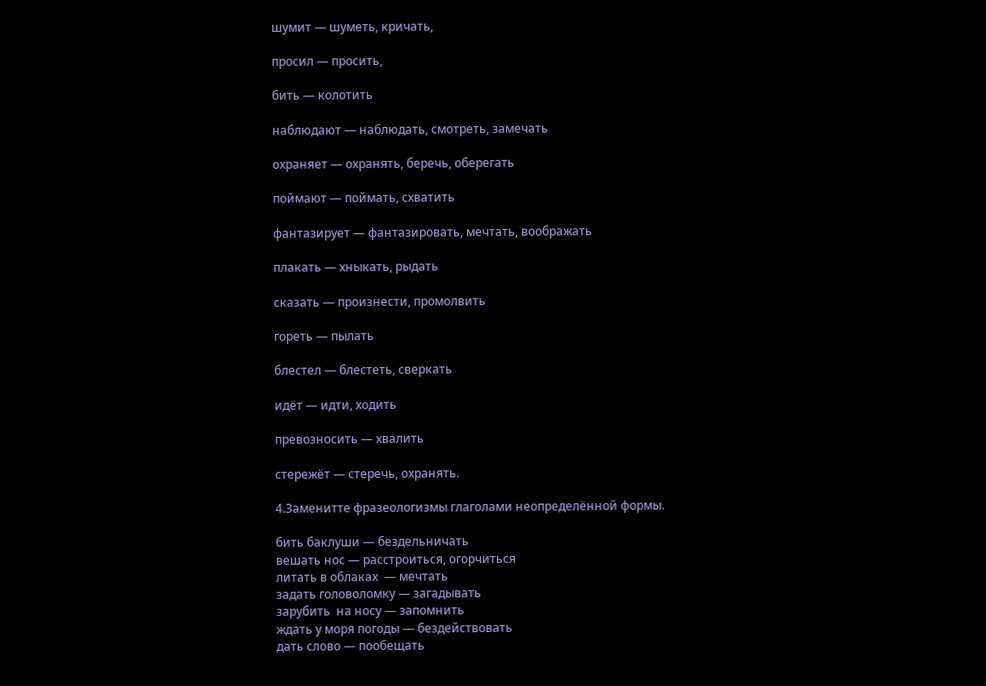шумит — шуметь, кричать,

просил — просить,

бить — колотить

наблюдают — наблюдать, смотреть, замечать

охраняет — охранять, беречь, оберегать

поймают — поймать, схватить

фантазирует — фантазировать, мечтать, воображать

плакать — хныкать, рыдать

сказать — произнести, промолвить

гореть — пылать

блестел — блестеть, сверкать

идёт — идти, ходить

превозносить — хвалить

стережёт — стеречь, охранять.

4.Заменитте фразеологизмы глаголами неопределённой формы.

бить баклуши — бездельничать
вешать нос — расстроиться, огорчиться
литать в облаках  — мечтать
задать головоломку — загадывать
зарубить  на носу — запомнить
ждать у моря погоды — бездействовать
дать слово — пообещать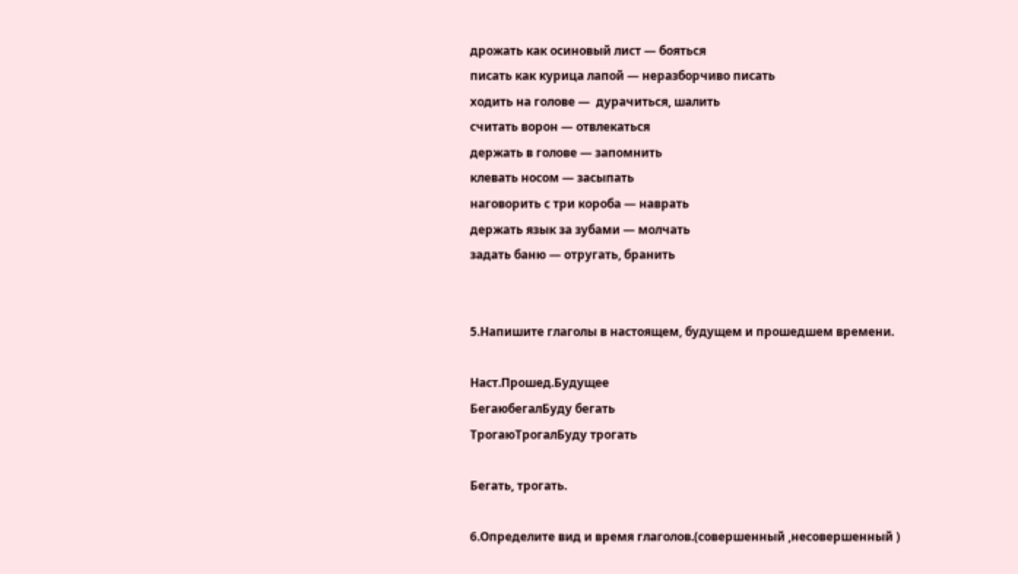дрожать как осиновый лист — бояться
писать как курица лапой — неразборчиво писать
ходить на голове —  дурачиться, шалить
считать ворон — отвлекаться
держать в голове — запомнить
клевать носом — засыпать
наговорить с три короба — наврать
держать язык за зубами — молчать
задать баню — отругать, бранить


5.Напишите глаголы в настоящем, будущем и прошедшем времени.

Наст.Прошед.Будущее
БегаюбегалБуду бегать
ТрогаюТрогалБуду трогать

Бегать, трогать.

6.Определите вид и время глаголов.(совершенный ,несовершенный )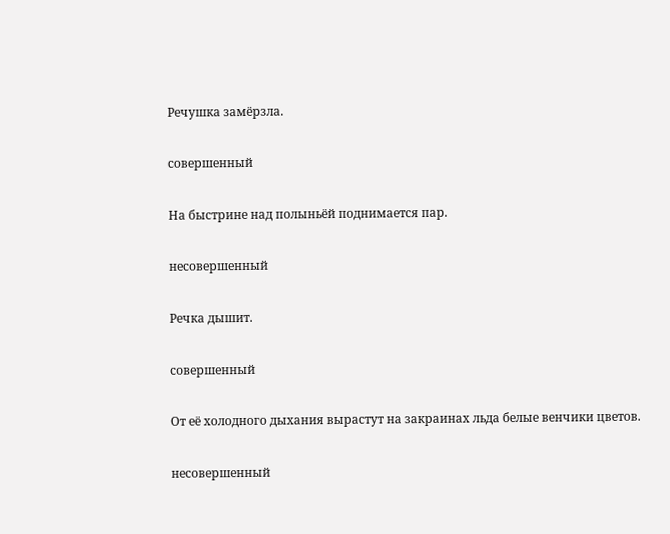Речушка замёрзла.

совершенный

На быстрине над полыньёй поднимается пар.

несовершенный

Речка дышит.

совершенный

От её холодного дыхания вырастут на закраинах льда белые венчики цветов.

несовершенный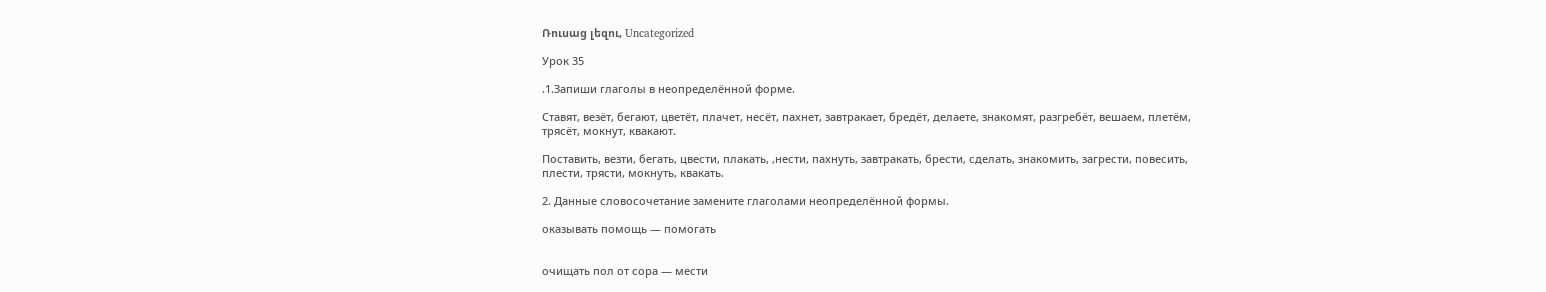Ռուսաց լեզու, Uncategorized

Урок 35

.1.Запиши глаголы в неопределённой форме.

Ставят, везёт, бегают, цветёт, плачет, несёт, пахнет, завтракает, бредёт, делаете, знакомят, разгребёт, вешаем, плетём, трясёт, мокнут, квакают.

Поставить, везти, бегать, цвести, плакать, ,нести, пахнуть, завтракать, брести, сделать, знакомить, загрести, повесить, плести, трясти, мокнуть, квакать.

2. Данные словосочетание замените глаголами неопределённой формы.

оказывать помощь — помогать


очищать пол от сора — мести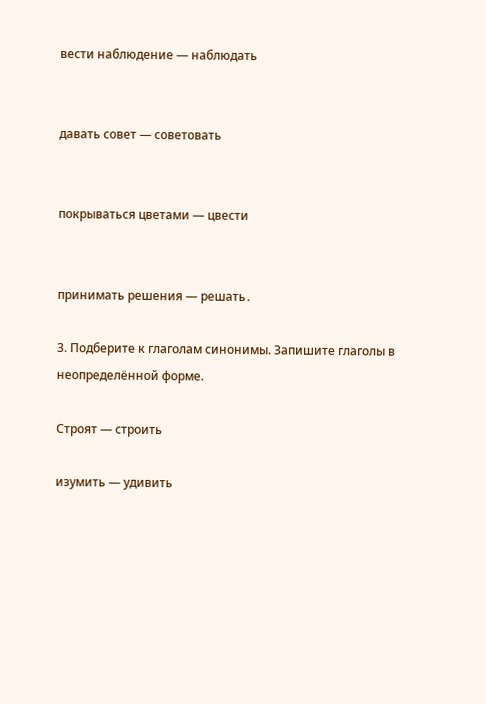вести наблюдение — наблюдать


давать совет — советовать


покрываться цветами — цвести


принимать решения — решать․

3. Подберите к глаголам синонимы. Запишите глаголы в неопределённой форме.

Строят — строить

изумить — удивить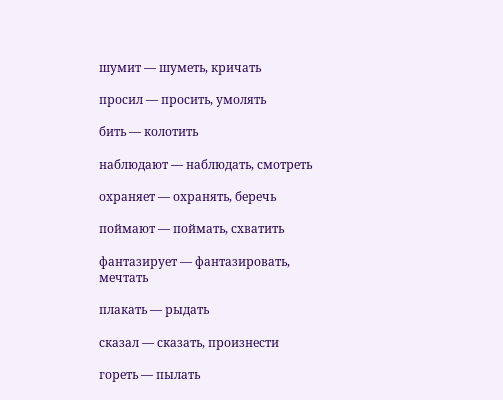шумит — шуметь, кричать

просил — просить, умолять

бить — колотить

наблюдают — наблюдать, смотреть

охраняет — охранять, беречь

поймают — поймать, схватить

фантазирует — фантазировать, мечтать

плакать — рыдать

сказал — сказать, произнести

гореть — пылать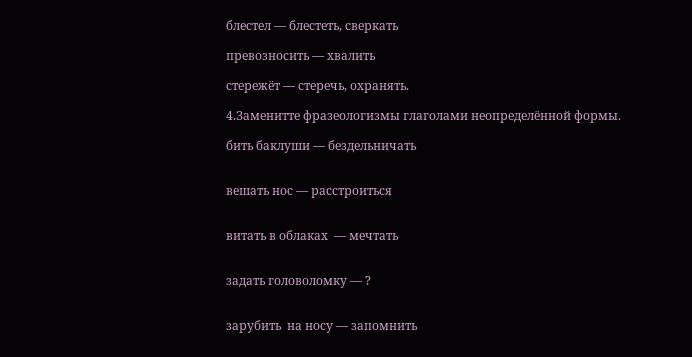блестел — блестеть, сверкать

превозносить — хвалить

стережёт — стеречь, охранять.

4.Заменитте фразеологизмы глаголами неопределённой формы.

бить баклуши — бездельничать


вешать нос — расстроиться


витать в облаках  — мечтать


задать головоломку — ?


зарубить  на носу — запомнить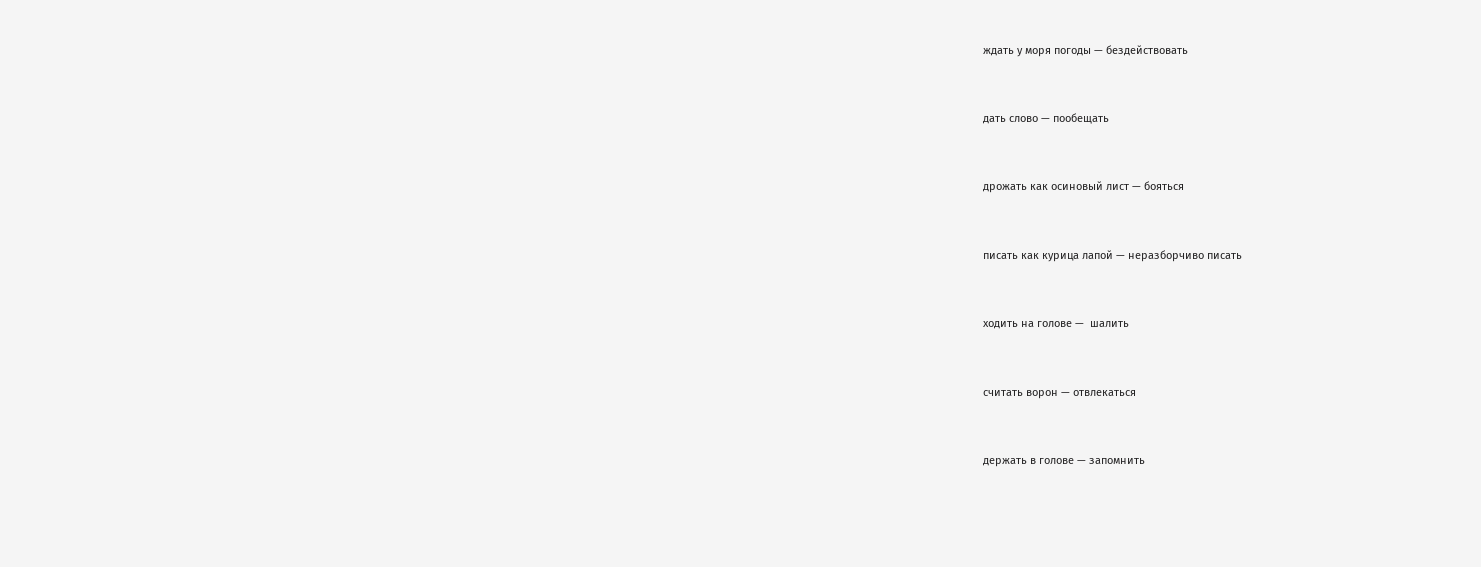ждать у моря погоды — бездействовать


дать слово — пообещать


дрожать как осиновый лист — бояться


писать как курица лапой — неразборчиво писать


ходить на голове —  шалить


считать ворон — отвлекаться


держать в голове — запомнить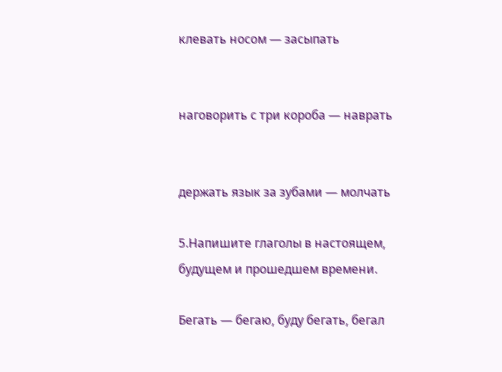клевать носом — засыпать


наговорить с три короба — наврать


держать язык за зубами — молчать

5.Напишите глаголы в настоящем, будущем и прошедшем времени.

Бегать — бегаю, буду бегать, бегал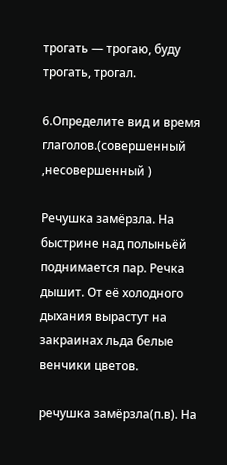трогать — трогаю, буду трогать, трогал.

6.Определите вид и время глаголов.(совершенный ,несовершенный )

Речушка замёрзла. На быстрине над полыньёй поднимается пар. Речка дышит. От её холодного дыхания вырастут на закраинах льда белые венчики цветов.

речушка замёрзла(п.в). На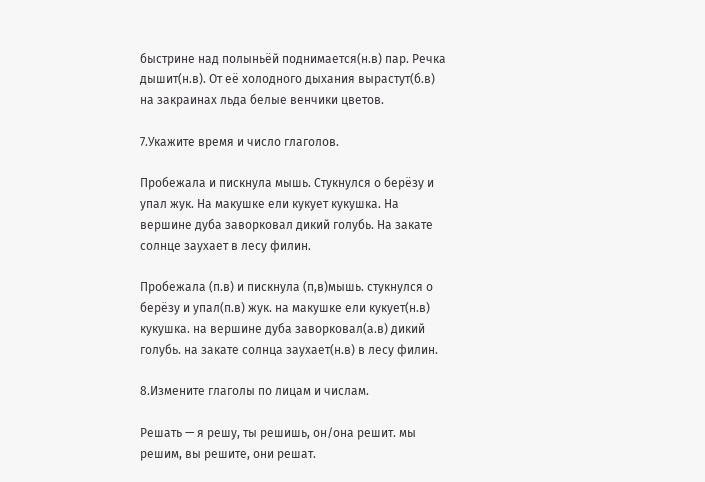быстрине над полыньёй поднимается(н.в) пар. Речка дышит(н.в). От её холодного дыхания вырастут(б.в) на закраинах льда белые венчики цветов.

7.Укажите время и число глаголов.

Пробежала и пискнула мышь. Стукнулся о берёзу и упал жук. На макушке ели кукует кукушка. На вершине дуба заворковал дикий голубь. На закате солнце заухает в лесу филин.

Пробежала (п.в) и пискнула (п,в)мышь. стукнулся о берёзу и упал(п.в) жук. на макушке ели кукует(н.в) кукушка. на вершине дуба заворковал(а.в) дикий голубь. на закате солнца заухает(н.в) в лесу филин.

8.Измените глаголы по лицам и числам.

Решать — я решу, ты решишь, он/она решит. мы решим, вы решите, они решат.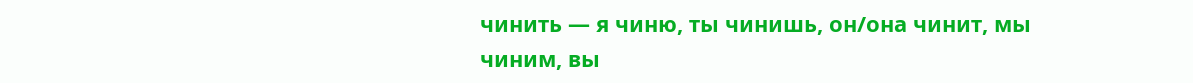чинить — я чиню, ты чинишь, он/она чинит, мы чиним, вы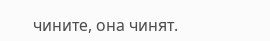чините, она чинят.